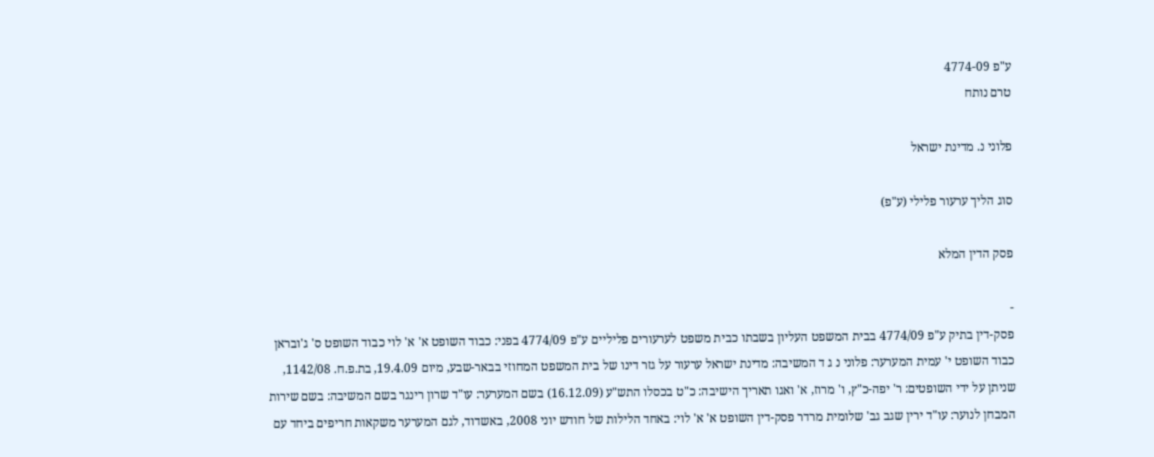ע"פ 4774-09
טרם נותח

פלוני נ. מדינת ישראל

סוג הליך ערעור פלילי (ע"פ)

פסק הדין המלא

-
פסק-דין בתיק ע"פ 4774/09 בבית המשפט העליון בשבתו כבית משפט לערעורים פליליים ע"פ 4774/09 בפני: כבוד השופט א' א' לוי כבוד השופט ס' ג'ובראן כבוד השופט י' עמית המערער: פלוני נ ג ד המשיבה: מדינת ישראל ערעור על גזר דינו של בית המשפט המחוזי בבאר-שבע, מיום 19.4.09, בת.פ.ח. 1142/08, שניתן על ידי השופטים: ר' יפה-כ"ץ, ו' מרוז, א' ואגו תאריך הישיבה: כ"ט בכסלו התש"ע (16.12.09) בשם המערער: עו"ד שרון רינגר בשם המשיבה: בשם שירות המבחן לנוער: עו"ד ירין שגב גב' שלומית מרדר פסק-דין השופט א' א' לוי: באחד הלילות של חודש יוני 2008, באשדוד, לגם המערער משקאות חריפים ביחד עם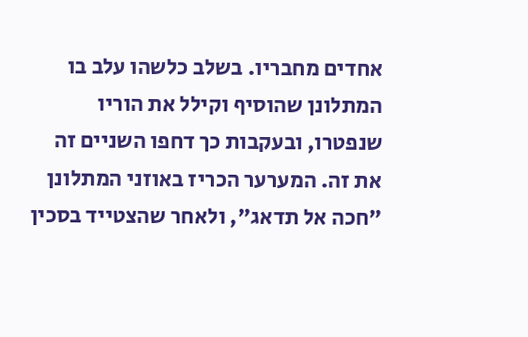אחדים מחבריו. בשלב כלשהו עלב בו המתלונן שהוסיף וקילל את הוריו שנפטרו, ובעקבות כך דחפו השניים זה את זה. המערער הכריז באוזני המתלונן "חכה אל תדאג", ולאחר שהצטייד בסכין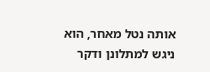אותה נטל מאחר, הוא ניגש למתלונן ודקר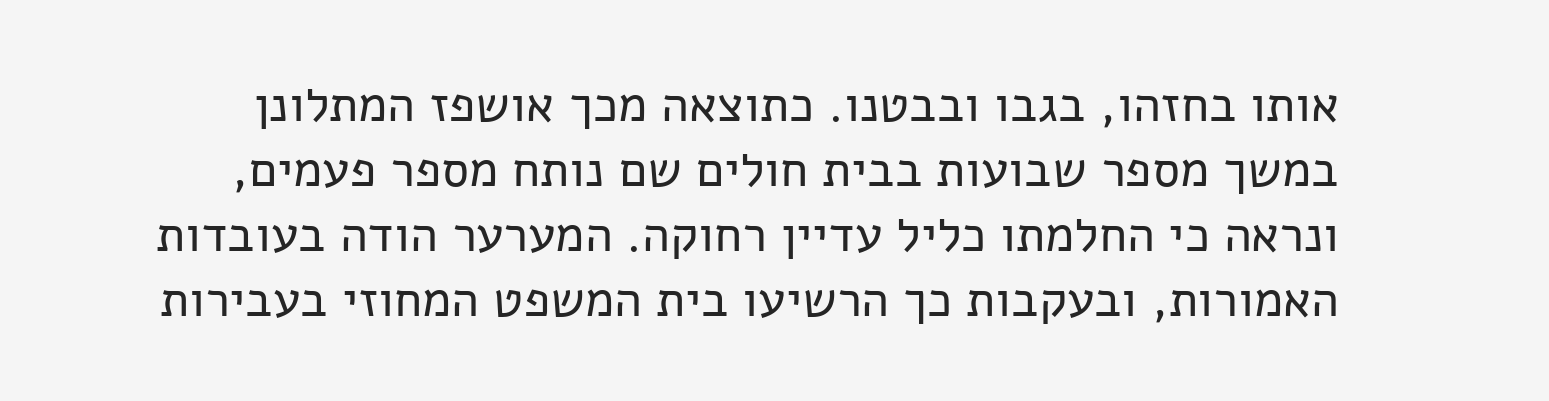אותו בחזהו, בגבו ובבטנו. כתוצאה מכך אושפז המתלונן במשך מספר שבועות בבית חולים שם נותח מספר פעמים, ונראה כי החלמתו כליל עדיין רחוקה. המערער הודה בעובדות האמורות, ובעקבות כך הרשיעו בית המשפט המחוזי בעבירות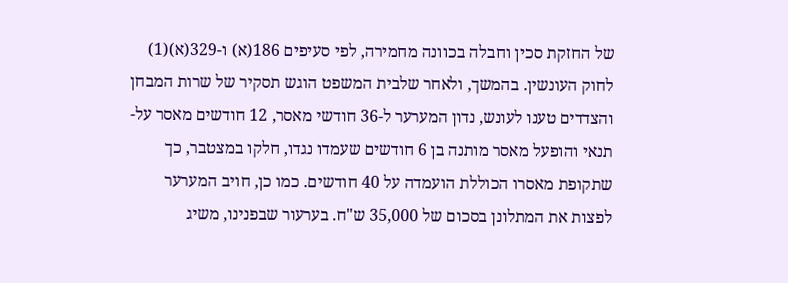של החזקת סכין וחבלה בכוונה מחמירה, לפי סעיפים 186(א) ו-329(א)(1) לחוק העונשין. בהמשך, ולאחר שלבית המשפט הוגש תסקיר של שרות המבחן והצדדים טענו לעונש, נדון המערער ל-36 חודשי מאסר, 12 חודשים מאסר על-תנאי והופעל מאסר מותנה בן 6 חודשים שעמדו נגדו, חלקו במצטבר, כך שתקופת מאסרו הכוללת הועמדה על 40 חודשים. כמו כן, חויב המערער לפצות את המתלונן בסכום של 35,000 ש"ח. בערעור שבפנינו, משיג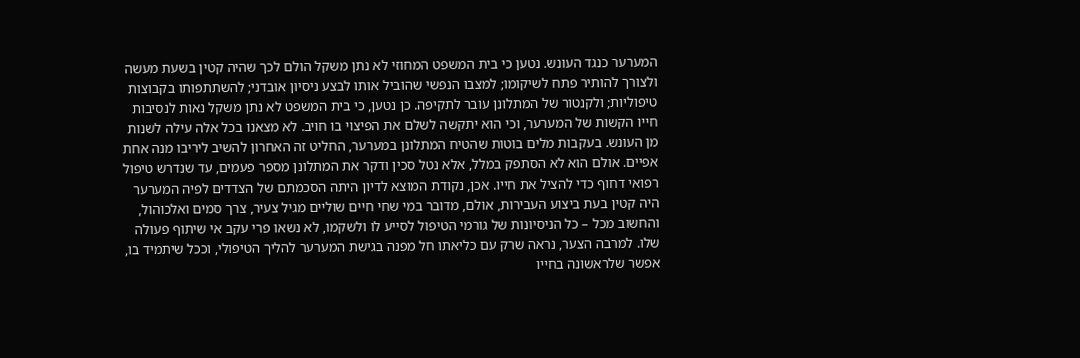המערער כנגד העונש. נטען כי בית המשפט המחוזי לא נתן משקל הולם לכך שהיה קטין בשעת מעשה ולצורך להותיר פתח לשיקומו; למצבו הנפשי שהוביל אותו לבצע ניסיון אובדני; להשתתפותו בקבוצות טיפוליות; ולקנטור של המתלונן עובר לתקיפה. כן נטען, כי בית המשפט לא נתן משקל נאות לנסיבות חייו הקשות של המערער, וכי הוא יתקשה לשלם את הפיצוי בו חויב. לא מצאנו בכל אלה עילה לשנות מן העונש. בעקבות מלים בוטות שהטיח המתלונן במערער, החליט זה האחרון להשיב ליריבו מנה אחת אפיים. אולם הוא לא הסתפק במלל, אלא נטל סכין ודקר את המתלונן מספר פעמים, עד שנדרש טיפול רפואי דחוף כדי להציל את חייו. אכן, נקודת המוצא לדיון היתה הסכמתם של הצדדים לפיה המערער היה קטין בעת ביצוע העבירות, אולם, מדובר במי שחי חיים שוליים מגיל צעיר, צרך סמים ואלכוהול, והחשוב מכל – כל הניסיונות של גורמי הטיפול לסייע לו ולשקמו, לא נשאו פרי עקב אי שיתוף פעולה שלו. למרבה הצער, נראה שרק עם כליאתו חל מפנה בגישת המערער להליך הטיפולי, וככל שיתמיד בו, אפשר שלראשונה בחייו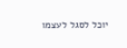יוכל לסגל לעצמו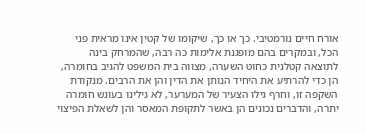אורח חיים נורמטיבי. כך או כך, שיקומו של קטין אינו מראית פני הכל, ובמקרים בהם מופגנת אלימות כה רבה, שהמרחק בינה לתוצאה קטלנית כחוט השערה, מצווה בית המשפט להגיב בחומרה, הן כדי להרתיע את היחיד הנותן את הדין והן את הרבים. מנקודת השקפה זו, וחרף גילו הצעיר של המערער, לא גילינו בעונש חומרה יתרה, והדברים נכונים הן באשר לתקופת המאסר והן לשאלת הפיצוי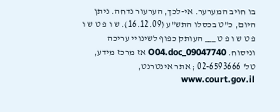בו חויב המערער. אי-לכך, הערעור נדחה. ניתן היום, כ"ט בכסלו התש"ע (16.12.09). ש ו פ ט ש ו פ ט ש ו פ ט ___ העותק כפוף לשינויי עריכה וניסוח. 09047740_O04.doc אז מרכז מידע, טל' 02-6593666 ; אתר אינטרנט, www.court.gov.il